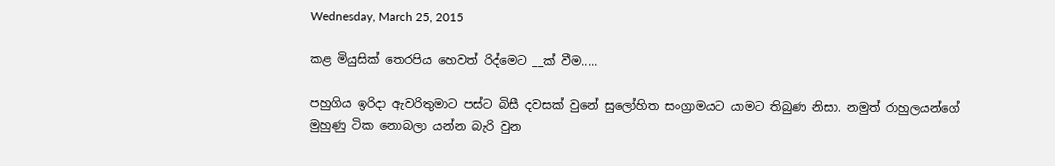Wednesday, March 25, 2015

කළ මියුසික් තෙරපිය හෙවත් රිද්මෙට __ක් වීම.....

පහුගිය ඉරිදා ඇවරිතුමාට පස්ට බිසී දවසක් වුනේ සුලෝහිත සංග්‍රාමයට යාමට තිබුණ නිසා. නමුත් රාහුලයන්ගේ මුහුණු ටික නොබලා යන්න බැරි වුන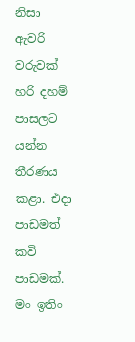නිසා ඇවරි වරුවක් හරි දහම් පාසලට යන්න තීරණය කළා. එදා පාඩමත් කවි පාඩමක්. මං ඉතිං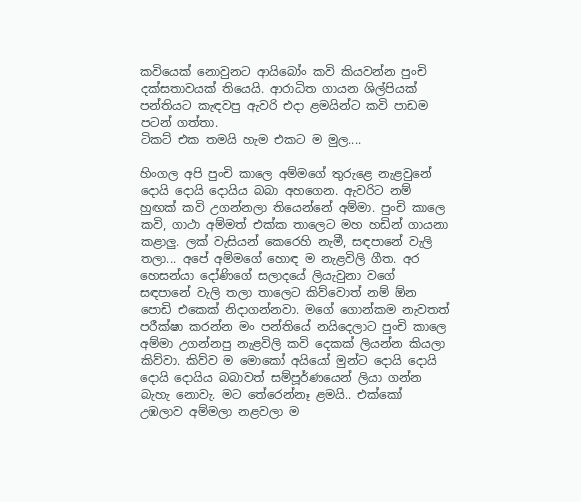කවියෙක් නොවුනට ආයිබෝං කවි කියවන්න පුංචි දක්සතාවයක් තියෙයි. ආරාධිත ගායන ශිල්පියක් පන්තියට කැඳවපු ඇවරි එදා ළමයින්ට කවි පාඩම පටන් ගත්තා.
ටිකට් එක තමයි හැම එකට ම මුල....

හිංගල අපි පුංචි කාලෙ අම්මගේ තුරුළෙ නැළවුනේ දොයි දොයි දොයිය බබා අහගෙන. ඇවරිට නම් හුඟක් කවි උගන්නලා තියෙන්නේ අම්මා. පුංචි කාලෙ කවි, ගාථා අම්මත් එක්ක තාලෙට මහ හඩින් ගායනා කළාලු. ලක් වැසියන් කෙරෙහි නැමී, සඳපානේ වැලි තලා... අපේ අම්මගේ හොඳ ම නැළවිලි ගීත. අර හෙසන්යා දෝණිගේ සලාදයේ ලියැවුනා වගේ සඳපානේ වැලි තලා තාලෙට කිව්වොත් නම් ඕන පොඩි එකෙක් නිදාගන්නවා. මගේ ගොන්කම නැවතත් පරීක්ෂා කරන්න මං පන්තියේ නයිදෙලාට පුංචි කාලෙ අම්මා උගන්නපු නැළවිලි කවි දෙකක් ලියන්න කියලා කිව්වා. කිව්ව ම මොකෝ අයියෝ මුන්ට දොයි දොයි දොයි දොයිය බබාවත් සම්පූර්ණයෙන් ලියා ගන්න බැහැ නොවැ. මට තේරෙන්නෑ ළමයි.. එක්කෝ උඹලාව අම්මලා නළවලා ම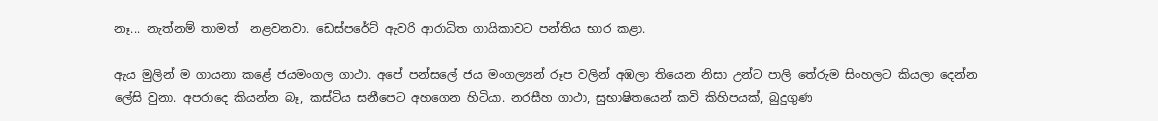නෑ... නැත්නම් තාමත්  නළවනවා. ඩෙස්පරේට් ඇවරි ආරාධිත ගායිකාවට පන්තිය භාර කළා.

ඇය මුලින් ම ගායනා කළේ ජයමංගල ගාථා. අපේ පන්සලේ ජය මංගල්‍යන් රූප වලින් අඹලා තියෙන නිසා උන්ට පාලි තේරුම සිංහලට කියලා දෙන්න ලේසි වුනා. අපරාදෙ කියන්න බෑ, කස්ටිය සනීපෙට අහගෙන හිටියා. නරසීහ ගාථා, සුභාෂිතයෙන් කවි කිහිපයක්, බුදුගුණ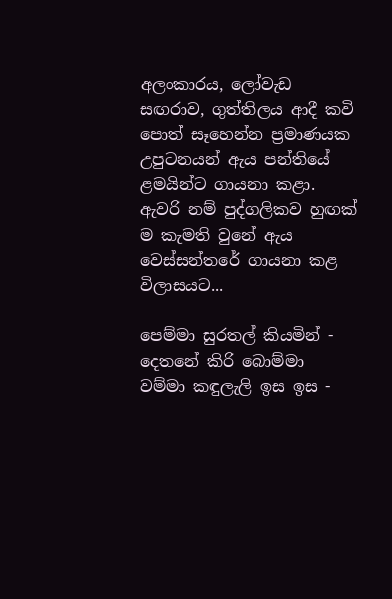අලංකාරය, ලෝවැඩ සඟරාව, ගුත්තිලය ආදී කවි පොත් සෑහෙන්න ප්‍රමාණයක උපුටනයන් ඇය පන්තියේ ළමයින්ට ගායනා කළා. ඇවරි නම් පුද්ගලිකව හුඟක් ම කැමති වුනේ ඇය වෙස්සන්තරේ ගායනා කළ විලාසයට...

පෙම්මා සුරතල් කියමින් - දෙතනේ කිරි බොම්මා
වම්මා කඳුලැලි ඉස ඉස -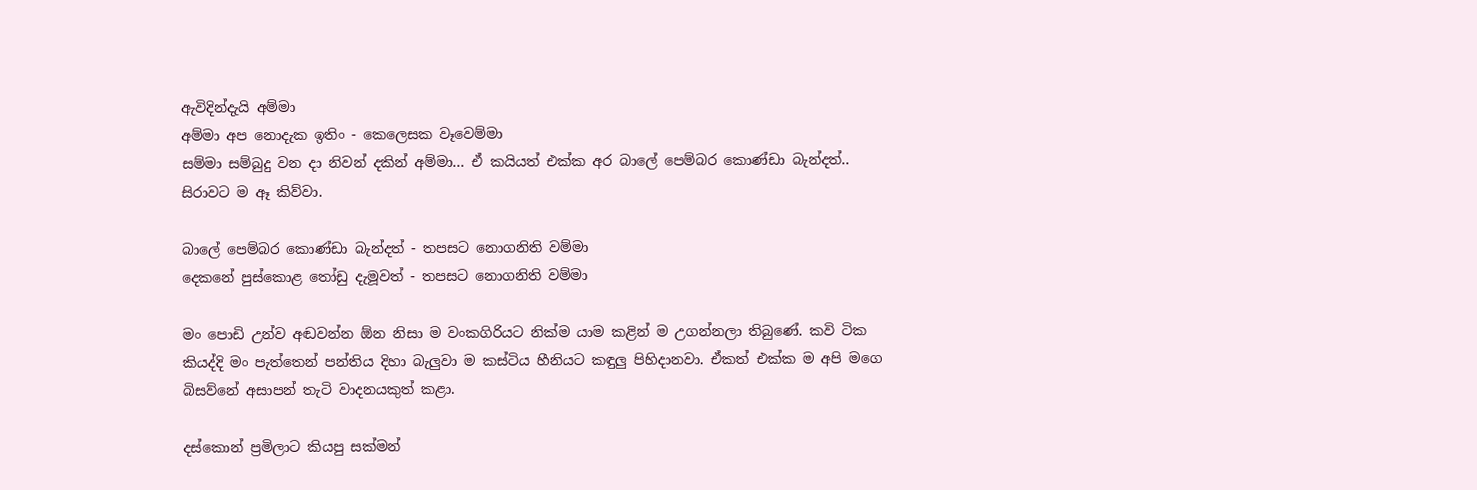ඇවිදින්දැයි අම්මා
අම්මා අප නොදැක ඉතිං - කෙලෙසක වෑවෙම්මා
සම්මා සම්බුදු වන දා නිවන් දකින් අම්මා... ඒ කයියත් එක්ක අර බාලේ පෙම්බර කොණ්ඩා බැන්දත්.. සිරාවට ම ඈ කිව්වා.

බාලේ පෙම්බර කොණ්ඩා බැන්දත් - තපසට නොගනිති වම්මා
දෙකනේ පුස්කොළ තෝඩු දැමූවත් - තපසට නොගනිති වම්මා

මං පොඩි උන්ව අඬවන්න ඕන නිසා ම වංකගිරියට නික්ම යාම කළින් ම උගන්නලා තිබුණේ. කවි ටික කියද්දි මං පැත්තෙන් පන්තිය දිහා බැලුවා ම කස්ටිය හීනියට කඳුලු පිහිදානවා. ඒකත් එක්ක ම අපි මගෙ බිසව්නේ අසාපන් තැටි වාදනයකුත් කළා.

දස්කොන් ප්‍රමිලාට කියපු සක්මන්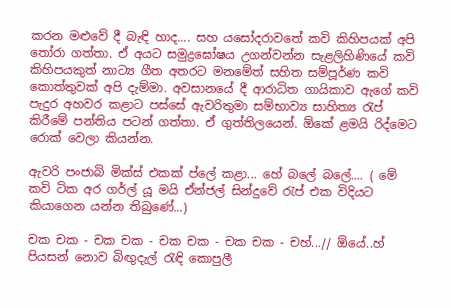කරන මළුවේ දී බැඳි හාද.... සහ යසෝදරාවතේ කවි කිහිපයක් අපි තෝරා ගත්තා. ඒ අයට සමුද්‍රඝෝෂය උගන්වන්න සැළලිහිණියේ කවි කිහිපයකුත් නාට්‍ය ගීත අතරට මනමේත් සහිත සම්පූර්ණ කවි කොත්තුවක් අපි දැම්මා. අවසානයේ දී ආරාධිත ගායිකාව ඇගේ කවි පැදුර අහවර කළාට පස්සේ ඇවරිතුමා සම්භාව්‍ය සාහිත්‍ය රැප් කිරීමේ පන්තිය පටන් ගත්තා. ඒ ගුත්තිලයෙන්. ඕකේ ළමයි රිද්මෙට රොක් වෙලා කියන්න.

ඇවරි පංජාබි මික්ස් එකක් ප්ලේ කළා... හේ බලේ බලේ.... ( මේ කවි ටික අර ගර්ල් යූ මයි ඒන්ජල් සින්දුවේ රැප් එක විදියට කියාගෙන යන්න තිබුණේ...)

චක චක - චක චක - චක චක - චක චක - චහ්...// ඕයේ..හ්
පියසන් නොව බිඟුදැල් රැඳි කොපුලී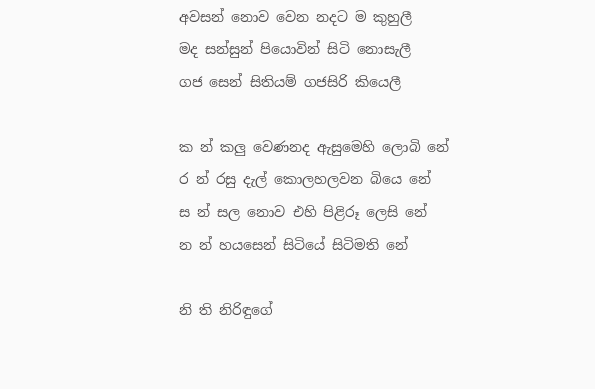අවසන් නොව වෙන නදට ම කුහුලී
මද සන්සුන් පියොවින් සිටි නොසැලී
ගජ සෙන් සිතියම් ගජසිරි කියෙලී

ක න් කලු වෙණනද ඇසුමෙහි ලොබි නේ
ර න් රසු දැල් කොලහලවන බියෙ නේ
ස න් සල නොව එහි පිළිරූ ලෙසි නේ
න න් හයසෙන් සිටියේ සිටිමති නේ

නි ති නිරිඳුගේ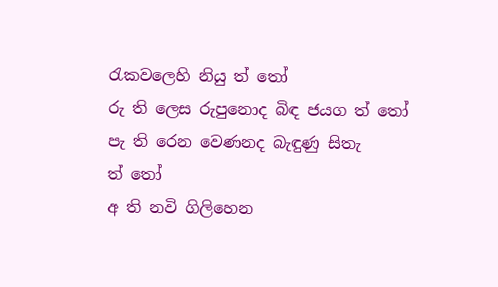රැකවලෙහි නියු ත් ‍තෝ
රු ති ලෙස රුපුනොද බිඳ ජයග ත්‍ තෝ
පැ ති රෙන වෙණනද බැඳුණු සිතැ ත් ‍තෝ
අ ති නවි ගිලිහෙන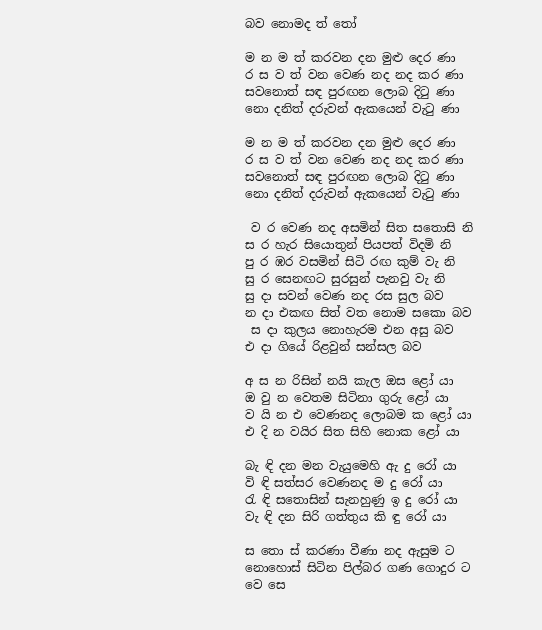බව නොමද ත් තෝ

ම න ම ත් කරවන දන මුළු දෙර ණා
ර ස ව ත් වන වෙණ නද නද කර ණා
සව‍නොත් සඳ පුරඟන ලොබ දිටු ණා
නො දනිත් දරුවන් ඇකයෙන් වැටු ණා

ම න ම ත් කරවන දන මුළු දෙර ණා
ර ස ව ත් වන වෙණ නද නද කර ණා
සව‍නොත් සඳ පුරඟන ලොබ දිටු ණා
නො දනිත් දරුවන් ඇකයෙන් වැටු ණා

 ව ර වෙණ නද අසමින් සිත ‍සතොසි නි
ස ර හැර සියොතුන් පියපත් විදමි නි
පු ර ඹර වසමින් සිටි රඟ කුම් වැ නි
සු ර සෙනඟට සුරසුන් පැනවු වැ නි
සු දා සවන් වෙණ නද රස සුල බව
න දා එකඟ සිත් වත නොම සකො බව
 ස දා කුලය නොහැරම එන අසු බව
එ දා ගියේ රිළවුන් සන්සල බව

අ ස න රිසින් නයි කැල ඔස ළෝ යා
ඔ වු න වෙතම සිටිනා ගුරු ළෝ යා
ව යි න එ වෙණනද ලොබම ක ළෝ යා
එ දි න වයිර සිත සිහි නොක ළෝ යා

බැ ඳි දන මන වැයුමෙහි ඇ දු රෝ යා
වි ඳි සත්සර වෙණනද ම දු රෝ යා
රැ ඳි සතොසින් සැනහුණු ඉ දු රෝ යා
වැ ඳි දන සිරි ගත්තුය කි ඳු රෝ යා

ස තො ස් කරණා වීණා නද ඇසුම ට
නොහොස් සිටින පිල්බර ගණ ගොදුර ට
වෙ සෙ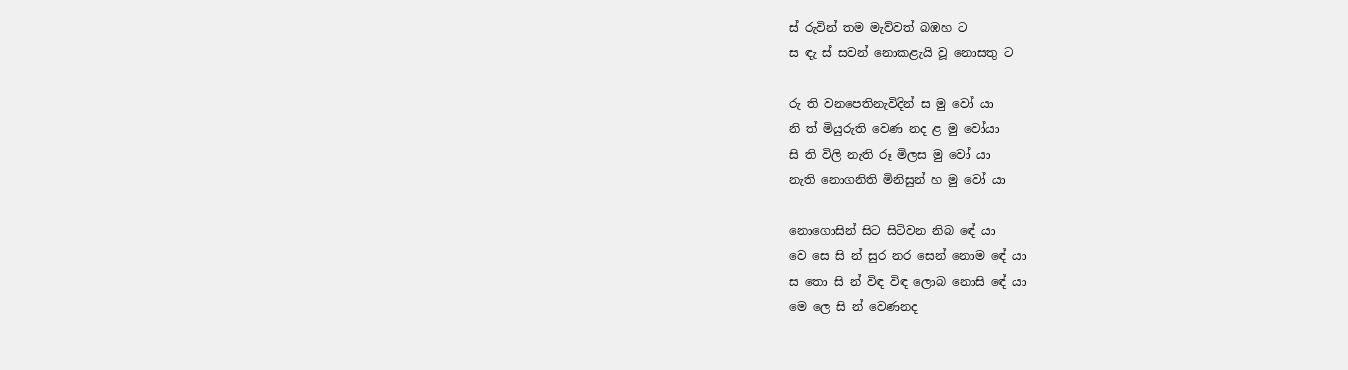ස් රුවින් තම මැව්වත් බඹහ ට
ස ඳැ ස් සවන් නොකළැයි වූ නොසතු ට

රු ති වනපෙතිනැවිදින් ස මු වෝ යා
නි ත් මියුරුති වෙණ නද ළ මු වෝයා
සි ති විලි නැති රූ මිලස මු ‍වෝ යා
නැති නොගනිති මිනිසුන් හ මු වෝ යා

නොගොසින් සිට සිටිවන නිබ ‍ඳේ යා
වෙ සෙ සි න් සුර නර සෙන් නොම ‍ඳේ යා
ස තො සි න් විඳ විඳ ලොබ නොසි ‍ඳේ යා
මෙ ලෙ සි න් වෙණනද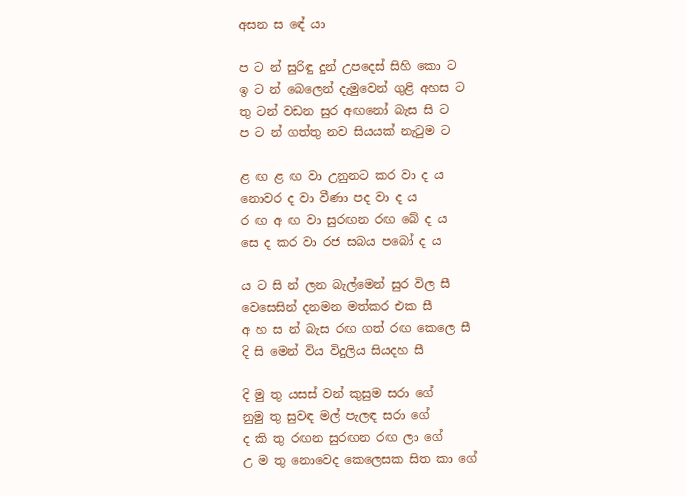අසන ස ‍ඳේ යා

ප ට න් සුරිඳු දුන් උපදෙස් සිහි කො ට
ඉ ට න් බෙලෙන් දැමුවෙන් ගුළි අහස ට
තු ටන් වඩන සුර අඟනෝ බැස සි ට
ප ට න් ගත්තු නව සියයක් නැටුම ට

ළ ඟ ළ ඟ වා උනුනට කර වා ද ය
නොවර ද වා වීණා පද වා ද ය
ර ඟ අ ඟ වා සුරඟන රඟ බේ ද ය
සෙ ද කර වා රජ සබය පබෝ ද ය

ය ට සි න් ලන බැල්මෙන් සුර විල සී
වෙසෙසින් දනමන මත්කර එක සී
අ හ ස න් බැස රඟ ගත් රඟ කෙලෙ සී
දි සි මෙන් විය විදුලිය සියදහ සී

දි මු තු යසස් වන් කුසුම සරා ගේ
නුමු තු සුවඳ මල් පැලඳ සරා ගේ
ද කි තු රඟන සුරඟන රඟ ලා ‍ගේ
උ ම තු නොවෙද කෙලෙසක සිත කා ගේ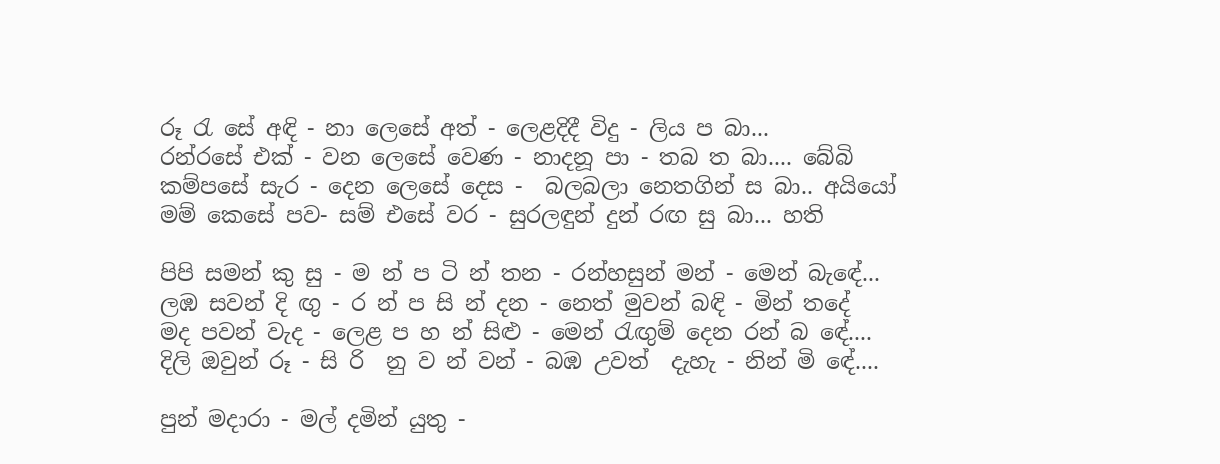රූ රැ සේ අඳි - නා ලෙසේ අත් - ලෙළදිදී ‍විදු - ලිය ප බා...
රන්රසේ එක් - වන ලෙසේ වෙණ - නාදනූ පා - තබ ත බා.... බේබි
කම්පසේ සැර - දෙන ලෙසේ දෙස -  බලබලා නෙතගින් ස බා.. අයියෝ
මම් කෙසේ පව- සම් එසේ වර - සුරලඳුන් දුන් රඟ සු බා... හති

පිපි සමන් කු සු - ම න් ප ටි න් තන - රන්හසුන් මන් - මෙන් බැඳේ...
ලඹ සවන් දි ඟු - ර න් ප සි න් දන - නෙත් මුවන් බඳි - මින් තදේ
මද පවන් වැද - ලෙළ ප හ න් සිළු - මෙන් රැඟුම් දෙන රන් බ ‍ඳේ....
දිලි ඔවුන් රූ - සි රි  නු ව න් වන් - බඹ උවත්  දැහැ - නින් මි‍ ‍ඳේ....

පුන් මදාරා - මල් දමින් යුතු -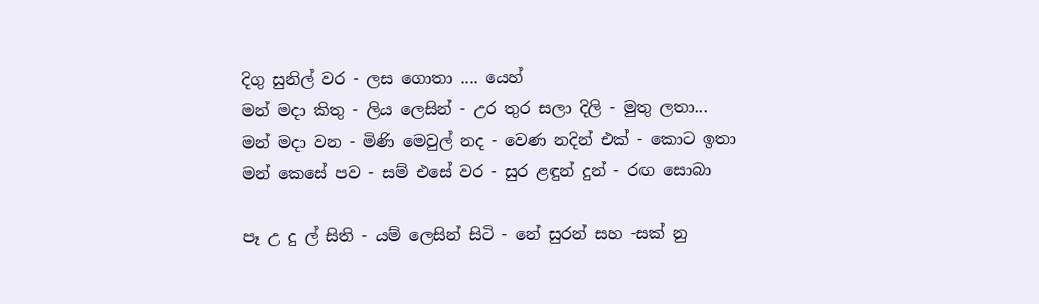දිගු සුනිල් වර - ලස ගොතා .... යෙහ්
මන් මදා කිතු - ලිය ලෙසින් - උර තුර සලා දිලි - මුතු ලතා...
මන් මදා වන - මිණි මෙවුල් නද - වෙණ නදින් එක් - කොට ඉතා
මන් කෙසේ පව - සම් එසේ වර - සුර ළඳුන් දුන් - රඟ සොබා

පෑ උ දු ල් සිති - යම් ලෙසින් සිටි - නේ සුරන් සහ -සක් නු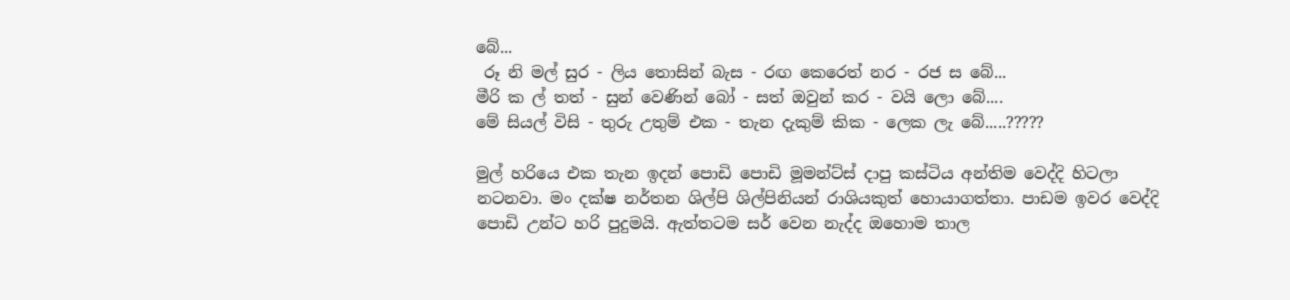බේ...
 රූ නි මල් සුර - ලිය ‍තොසින් බැස - රඟ කෙරෙත් නර - රජ ස බේ...
මීරි ක ල් තත් - සුන් වෙණින් බෝ - සත් ඔවුන් කර - වයි ලො බේ....
මේ සියල් ‍විසි - තුරු උතුම් එක - තැන දැකුම් කික - ලෙක ලැ බේ.....?????

මුල් හරියෙ එක තැන ඉදන් පොඩි පොඩි මූමන්ට්ස් දාපු කස්ටිය අන්තිම වෙද්දි හිටලා නටනවා. මං දක්ෂ නර්තන ශිල්පි ශිල්පිනියන් රාශියකුත් හොයාගත්තා. පාඩම ඉවර වෙද්දි පොඩි උන්ට හරි පුදුමයි. ඇත්තටම සර් වෙන නැද්ද ඔහොම තාල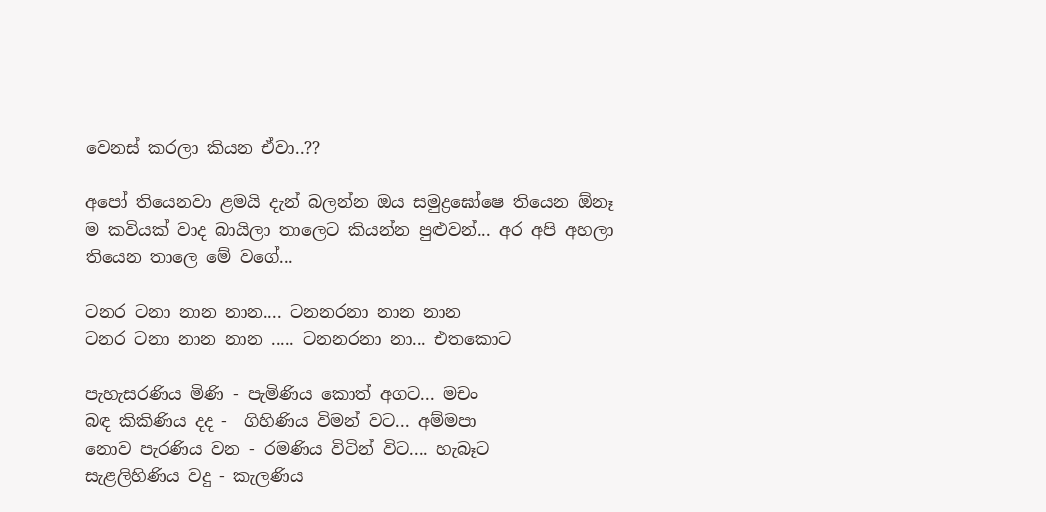වෙනස් කරලා කියන ඒවා..??

අපෝ තියෙනවා ළමයි දැන් බලන්න ඔය සමුද්‍රඝෝෂෙ තියෙන ඕනෑ ම කවියක් වාද බායිලා තාලෙට කියන්න පුළුවන්... අර අපි අහලා තියෙන තාලෙ මේ වගේ...

ටනර ටනා නාන නාන.... ටනනරනා නාන නාන
ටනර ටනා නාන නාන ..... ටනනරනා නා... එතකොට

පැහැසරණිය මිණි - පැමිණිය කොත් අගට... මචං
බඳ කිකිණිය දද -  ගිහිණිය විමන් වට... අම්මපා
නොව පැරණිය වන - රමණිය විටින් විට.... හැබෑට
සැළලිහිණිය වදු - කැලණිය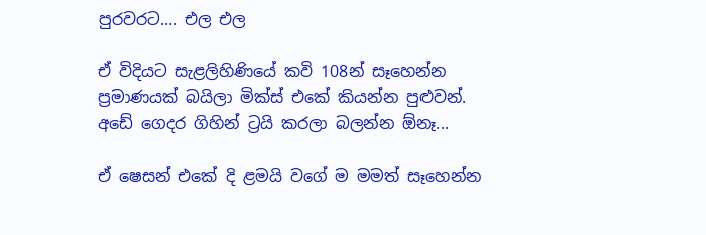පුරවරට.... එල එල

ඒ විදියට සැළලිහිණියේ කවි 108න් සෑහෙන්න ප්‍රමාණයක් බයිලා මික්ස් එකේ කියන්න පුළුවන්. අඩේ ගෙදර ගිහින් ට්‍රයි කරලා බලන්න ඕනෑ...

ඒ ෂෙසන් එකේ දි ළමයි වගේ ම මමත් සෑහෙන්න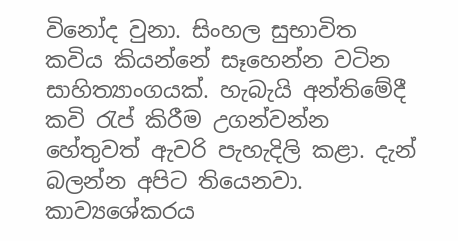විනෝද වුනා. සිංහල සුභාවිත කවිය කියන්නේ සෑහෙන්න වටින සාහිත්‍යාංගයක්. හැබැයි අන්තිමේදී කවි රැප් කිරීම උගන්වන්න හේතුවත් ඇවරි පැහැදිලි කළා. දැන් බලන්න අපිට තියෙනවා. කාව්‍යශේකරය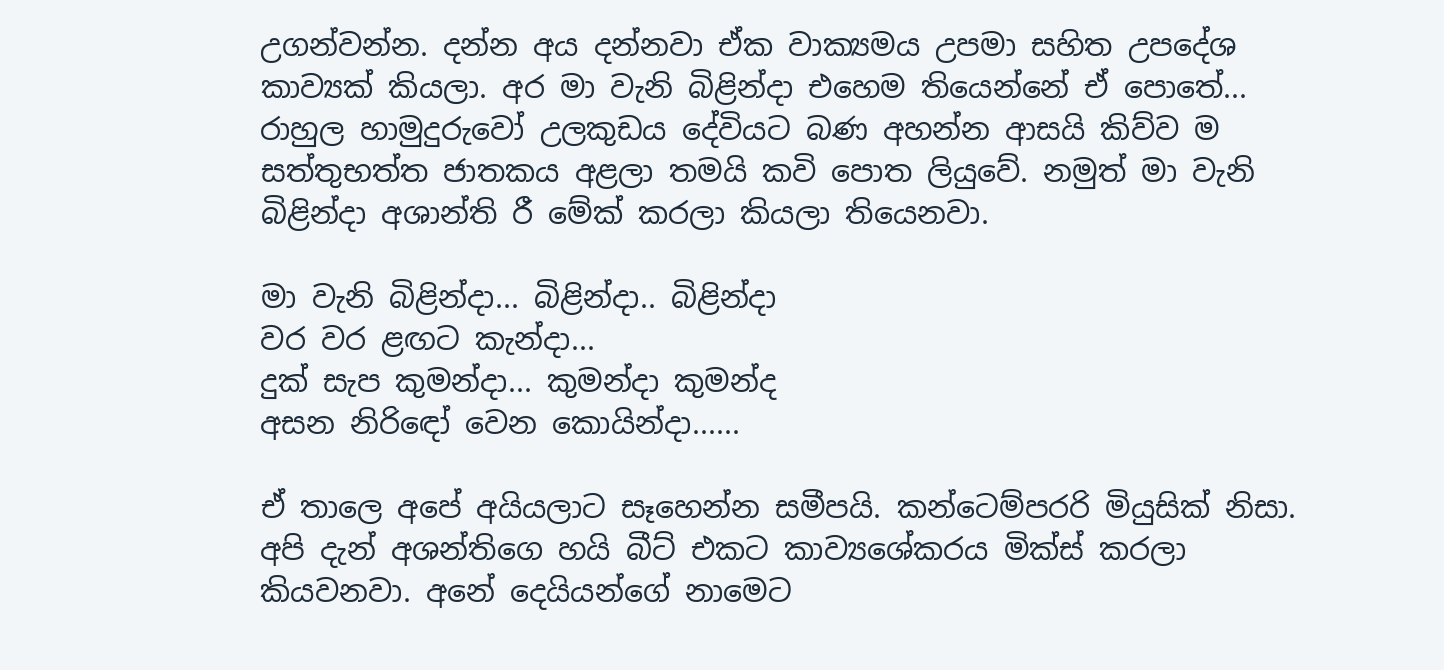උගන්වන්න. දන්න අය දන්නවා ඒක වාක්‍යමය උපමා සහිත උපදේශ කාව්‍යක් කියලා. අර මා වැනි බිළින්දා එහෙම තියෙන්නේ ඒ පොතේ... රාහුල හාමුදුරුවෝ උලකුඩය දේවියට බණ අහන්න ආසයි කිව්ව ම සත්තුභත්ත ජාතකය අළලා තමයි කවි පොත ලියුවේ. නමුත් මා වැනි බිළින්දා අශාන්ති රී මේක් කරලා කියලා තියෙනවා.

මා වැනි බිළින්දා... බිළින්දා.. බිළින්දා
වර වර ළඟට කැන්දා...
දුක් සැප කුමන්දා... කුමන්දා කුමන්ද
අසන නිරිඳෝ වෙන කොයින්දා......

ඒ තාලෙ අපේ අයියලාට සෑහෙන්න සමීපයි. කන්ටෙම්පරරි මියුසික් නිසා. අපි දැන් අශන්තිගෙ හයි බීට් එකට කාව්‍යශේකරය මික්ස් කරලා කියවනවා. අනේ දෙයියන්ගේ නාමෙට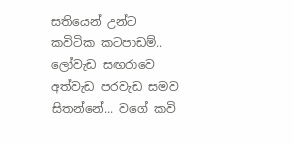සතියෙන් උන්ට කවිටික කටපාඩම්.. ලෝවැඩ සඟරාවෙ අත්වැඩ පරවැඩ සමව සිතන්නේ... වගේ කවි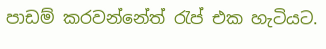පාඩම් කරවන්නේත් රැප් එක හැටියට.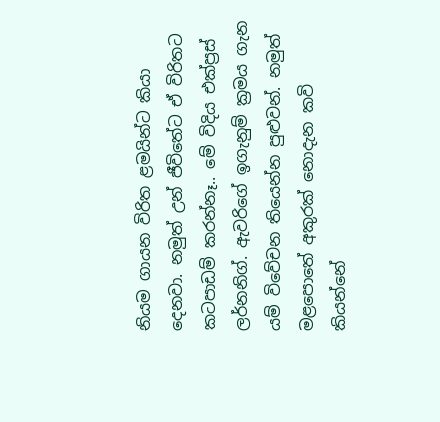නියම ගායන විරිත ළමයින්ට කියා දෙනවා. නමුත් උන් ජීවිතේට ඒ විරිතට කටපාඩම් කරන්නෑ.. මේ විදිය එක්ප්‍රස් ලර්නනිග්. ඇවරිගේ ඉගැනුම් ක්‍රමය ගැන යම් විවේචන තියෙන්න පුළුවන්. නමුත් මළපොතේ අකුරක් නොදැන කවි කියන්නේ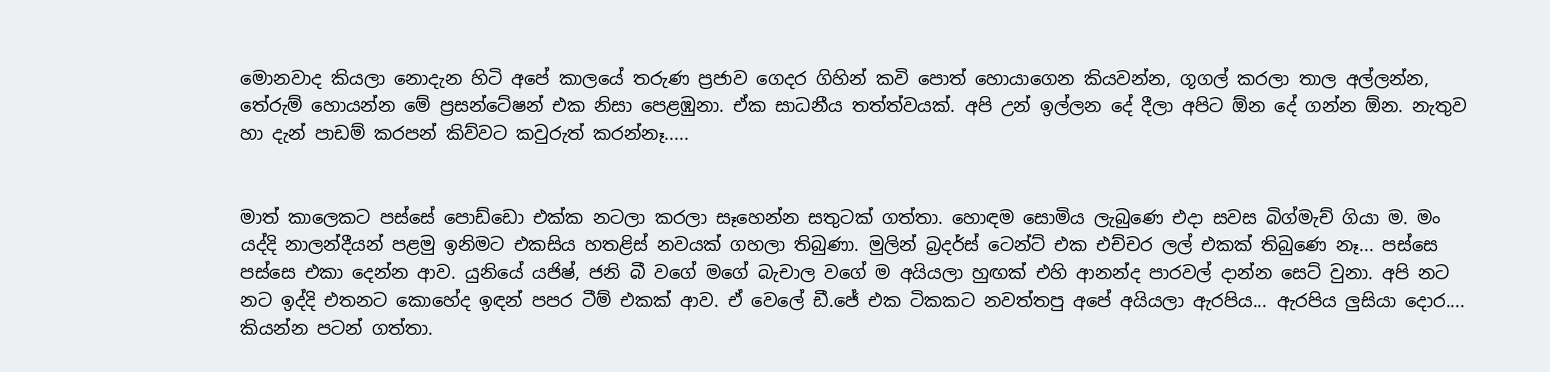මොනවාද කියලා නොදැන හිටි අපේ කාලයේ තරුණ ප්‍රජාව ගෙදර ගිහින් කවි පොත් හොයාගෙන කියවන්න, ගූගල් කරලා තාල අල්ලන්න, තේරුම් හොයන්න මේ ප්‍රසන්ටේෂන් එක නිසා පෙළඹුනා. ඒක සාධනීය තත්ත්වයක්. අපි උන් ඉල්ලන දේ දීලා අපිට ඕන දේ ගන්න ඕන. නැතුව හා දැන් පාඩම් කරපන් කිව්වට කවුරුත් කරන්නෑ.....


මාත් කාලෙකට පස්සේ පොඩ්ඩො එක්ක නටලා කරලා සෑහෙන්න සතුටක් ගත්තා. හොඳම සොමිය ලැබුණෙ එදා සවස බිග්මැච් ගියා ම. මං යද්දි නාලන්දීයන් පළමු ඉනිමට එකසිය හතළිස් නවයක් ගහලා තිබුණා. මුලින් බ්‍රදර්ස් ටෙන්ට් එක එච්චර ලල් එකක් තිබුණෙ නෑ... පස්සෙ පස්සෙ එකා දෙන්න ආව. යුනියේ යජිෂ්, ජනි බී වගේ මගේ බැචාල වගේ ම අයියලා හුඟක් එහි ආනන්ද පාරවල් දාන්න සෙට් වුනා. අපි නට නට ඉද්දි එතනට කොහේද ඉඳන් පපර ටීම් එකක් ආව. ඒ වෙලේ ඩී.ජේ එක ටිකකට නවත්තපු අපේ අයියලා ඇරපිය... ඇරපිය ලුසියා දොර.... කියන්න පටන් ගත්තා.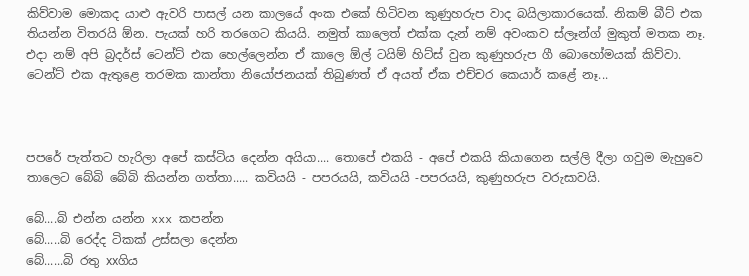කිව්වාම මොකද යාළු ඇවරි පාසල් යන කාලයේ අංක එකේ හිටිවන කුණුහරුප වාද බයිලාකාරයෙක්. නිකම් බීට් එක තියන්න විතරයි ඕන. පැයක් හරි තරගෙට කියයි. නමුත් කාලෙත් එක්ක දැන් නම් අවංකව ස්ලෑන්ග් මුකුත් මතක නෑ. එදා නම් අපි බ්‍රදර්ස් ටෙන්ට් එක හෙල්ලෙන්න ඒ කාලෙ ඕල් ටයිම් හිට්ස් වුන කුණුහරුප ගී බොහෝමයක් කිව්වා. ටෙන්ට් එක ඇතුළෙ තරමක කාන්තා නියෝජනයක් තිබුණත් ඒ අයත් ඒක එච්චර කෙයාර් කළේ නෑ...



පපරේ පැත්තට හැරිලා අපේ කස්ටිය දෙන්න අයියා.... තොපේ එකයි - අපේ එකයි කියාගෙන සල්ලි දීලා ගවුම මැහුවෙ තාලෙට බේබි බේබි කියන්න ගත්තා..... කවියයි - පපරයයි, කවියයි -පපරයයි, කුණුහරුප වරුසාවයි.

බේ....බි එන්න යන්න xxx කපන්න
බේ.....බි රෙද්ද ටිකක් උස්සලා දෙන්න
බේ......බි රතු xxගිය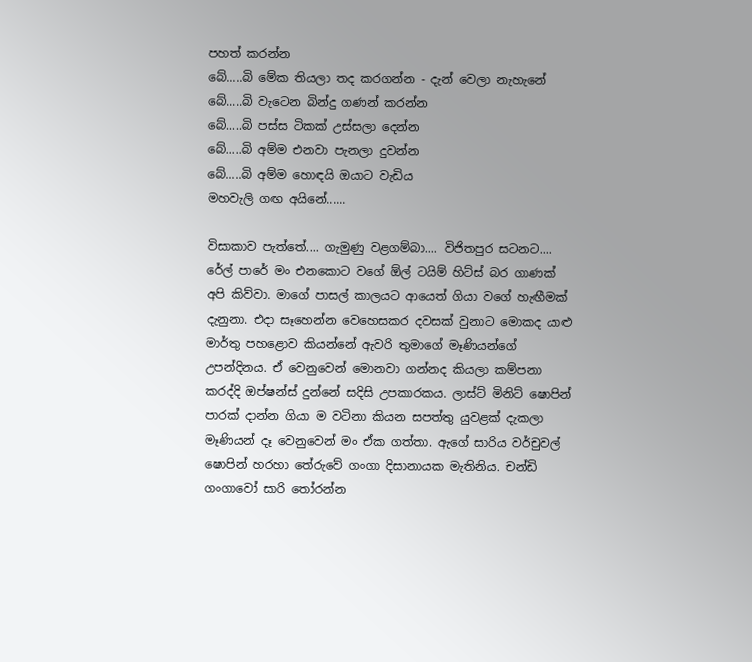පහත් කරන්න
බේ.....බි මේක තියලා තද කරගන්න - දැන් වෙලා නැහැනේ
බේ.....බි වැටෙන බින්දු ගණන් කරන්න
බේ.....බි පස්ස ටිකක් උස්සලා දෙන්න
බේ.....බි අම්ම එනවා පැනලා දුවන්න
බේ.....බි අම්ම හොඳයි ඔයාට වැඩිය
මහවැලි ගඟ අයිනේ......

විසාකාව පැත්තේ.... ගැමුණු වළගම්බා.... විජිතපුර සටනට.... රේල් පාරේ මං එනකොට වගේ ඕල් ටයිම් හිට්ස් බර ගාණක් අපි කිව්වා. මාගේ පාසල් කාලයට ආයෙත් ගියා වගේ හැඟීමක් දැනුනා. එදා සෑහෙන්න වෙහෙසකර දවසක් වුනාට මොකද යාළු මාර්තු පහළොව කියන්නේ ඇවරි තුමාගේ මෑණියන්ගේ උපන්දිනය. ඒ වෙනුවෙන් මොනවා ගන්නද කියලා කම්පනා කරද්දි ඔප්ෂන්ස් දුන්නේ සදිසි උපකාරකය. ලාස්ට් මිනිට් ෂොපින් පාරක් දාන්න ගියා ම වටිනා කියන සපත්තු යුවළක් දැකලා මෑණියන් දෑ වෙනුවෙන් මං ඒක ගත්තා. ඇගේ සාරිය වර්චුවල් ෂොපින් හරහා තේරුවේ ගංගා දිසානායක මැතිනිය. චන්ඩි ගංගාවෝ සාරි තෝරන්න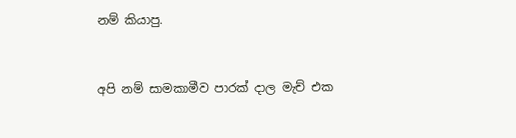නම් කියාපු.


අපි නම් සාමකාමීව පාරක් දාල මැච් එක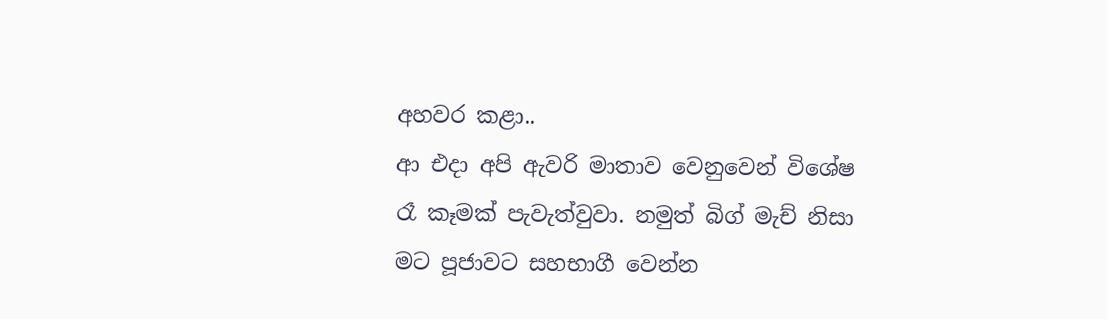අහවර කළා..
ආ එදා අපි ඇවරි මාතාව වෙනුවෙන් විශේෂ රෑ කෑමක් පැවැත්වුවා. නමුත් බිග් මැච් නිසා මට පූජාවට සහභාගී වෙන්න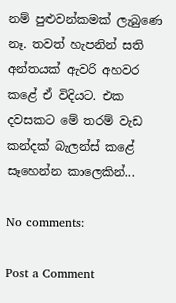නම් පුළුවන්කමක් ලැබුණෙ නෑ. තවත් හැපනින් සති අන්තයක් ඇවරි අහවර කළේ ඒ විදියට. එක දවසකට මේ තරම් වැඩ කන්දක් බැලන්ස් කළේ සෑහෙන්න කාලෙකින්...

No comments:

Post a Comment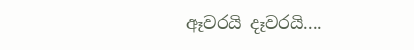ඈවරයි දෑවරයි....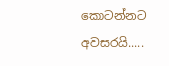කොටන්නට අවසරයි.....